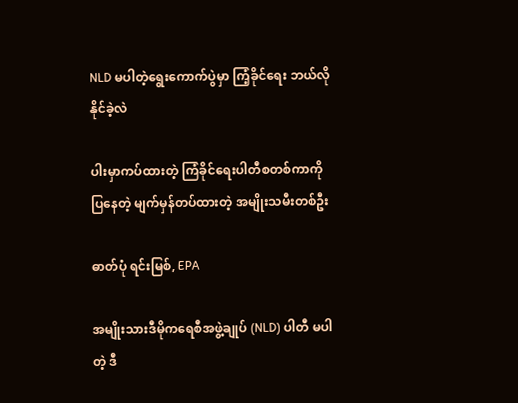NLD မပါတဲ့ရွေးကောက်ပွဲမှာ ကြံ့ခိုင်ရေး ဘယ်လိုနိုင်ခဲ့လဲ

ပါးမှာကပ်ထားတဲ့ ကြံခိုင်ရေးပါတီစတစ်ကာကို ပြနေတဲ့ မျက်မှန်တပ်ထားတဲ့ အမျိုးသမီးတစ်ဦး

ဓာတ်ပုံ ရင်းမြစ်, EPA

အမျိုးသားဒီမိုကရေစီအဖွဲ့ချုပ် (NLD) ပါတီ မပါတဲ့ ဒီ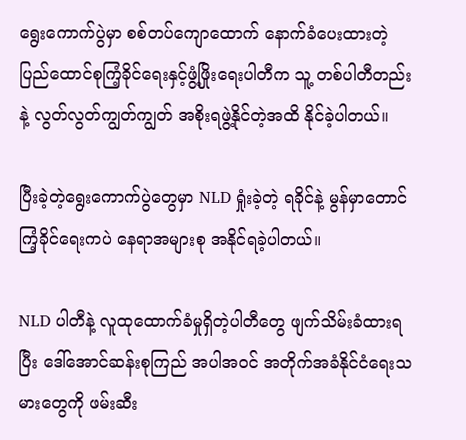ရွေးကောက်ပွဲမှာ စစ်တပ်ကျောထောက် နောက်ခံပေးထားတဲ့ ပြည်ထောင်စုကြံ့ခိုင်ရေးနှင့်ဖွံ့ဖြိုးရေးပါတီက သူ့ တစ်ပါတီတည်းနဲ့ လွတ်လွတ်ကျွတ်ကျွတ် အစိုးရဖွဲ့နိုင်တဲ့အထိ နိုင်ခဲ့ပါတယ်။

ပြီးခဲ့တဲ့ရွေးကောက်ပွဲတွေမှာ NLD ရှုံးခဲ့တဲ့ ရခိုင်နဲ့ မွန်မှာတောင် ကြံ့ခိုင်ရေးကပဲ နေရာအများစု အနိုင်ရခဲ့ပါတယ်။

NLD ပါတီနဲ့ လူထုထောက်ခံမှုရှိတဲ့ပါတီတွေ ဖျက်သိမ်းခံထားရပြီး ဒေါ်အောင်ဆန်းစုကြည် အပါအဝင် အတိုက်အခံနိုင်ငံရေးသမားတွေကို ဖမ်းဆီး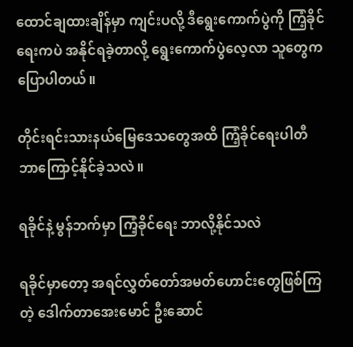ထောင်ချထားချိန်မှာ ကျင်းပလို့ ဒီရွေးကောက်ပွဲကို ကြံ့ခိုင်ရေးကပဲ အနိုင်ရခဲ့တာလို့ ရွေးကောက်ပွဲလေ့လာ သူတွေကပြောပါတယ်။

တိုင်းရင်းသားနယ်မြေဒေသတွေအထိ ကြံ့ခိုင်ရေးပါတီ ဘာကြောင့်နိုင်ခဲ့သလဲ။

ရခိုင်နဲ့ မွန်ဘက်မှာ ကြံ့ခိုင်ရေး ဘာလို့နိုင်သလဲ

ရခိုင်မှာတော့ အရင်လွှတ်တော်အမတ်ဟောင်းတွေဖြစ်ကြတဲ့ ဒေါက်တာအေးမောင် ဦးဆောင်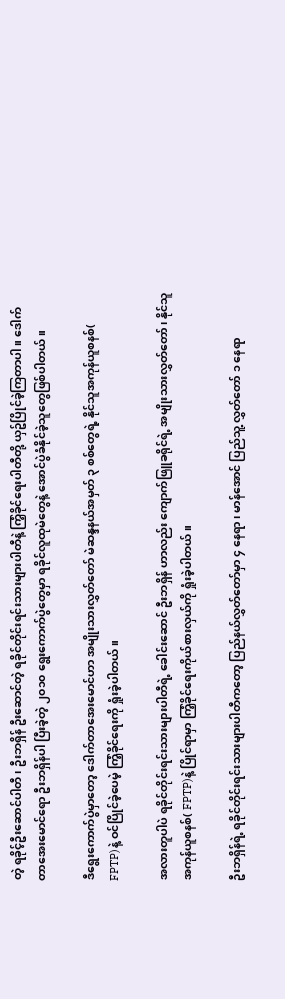တဲ့ ရခိုင့်ဦးဆောင်ပါတီ၊ ဦးဘရှိန် ဦးဆောင်တဲ့ ရခိုင်တိုင်းရင်းသားများပါတီနဲ့ ကြံ့ခိုင်ရေးပါတီတို့ ယှဥ်ပြိုင်ခဲ့ကြတာပါ။ ဒေါက်တာအေးမောင်ရော ဦးဘရှိန်ပါ ပြီးခဲ့တဲ့ ၂၀၁၀ ရွေးကောက်ပွဲတွေမှာ ရခိုင်လူထုမဲတွေနဲ့ အောင်ပွဲခံနိုင်ခဲ့သူတွေဖြစ်ပါတယ်။

ဒီရွေးကောက်ပွဲမှာတော့ ဒေါက်တာအေးမောင်ဟာ အမျိုးသားလွှတ်တော် မဲဆန္ဒနယ်အမှတ် ၃ စစ်တွေရဲ့ နိုင်သူအကုန်ယူစနစ်( FPTP)နဲ့ ဝင်ပြိုင်ခဲ့ပေမဲ့ ကြံ့ခိုင်ရေးကို ရှုံးခဲ့ပါတယ်။

အလားတူပါပဲ ရခိုင်တိုင်းရင်းသားများပါတီရဲ့ ခေါင်းဆောင် ဦးဘရှိန် ဟာလည်း ကျောက်ဖြူခရိုင်ရဲ့ အမျိုးသားလွှတ်တော်၊ နိုင်သူအကုန်ယူစနစ်( FPTP)နဲ့ ပြိုင်ရာမှာ ကြံ့ခိုင်ရေးကိုယ်စားလှယ်ကို ရှုံးခဲ့ပါတယ်။

ဦးဘရှိန်ရဲ့ ရခိုင်တိုင်းရင်းသားများပါတီကတော့ ပြည်နယ်လွှတ်တော်မှာ ၄ နေရာ၊ မာန်အောင် ပြည်သူ့ လွှတ်တော် ၁ နေရာ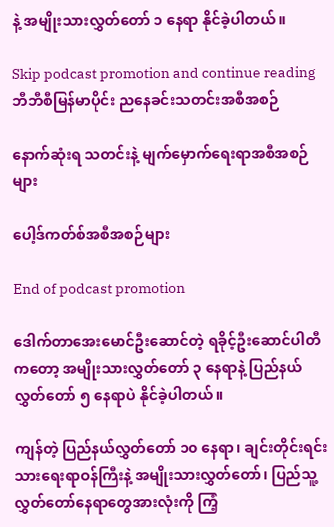နဲ့ အမျိုးသားလွှတ်တော် ၁ နေရာ နိုင်ခဲ့ပါတယ်။

Skip podcast promotion and continue reading
ဘီဘီစီမြန်မာပိုင်း ညနေခင်းသတင်းအစီအစဉ်

နောက်ဆုံးရ သတင်းနဲ့ မျက်မှောက်ရေးရာအစီအစဉ်များ

ပေါ့ဒ်ကတ်စ်အစီအစဉ်များ

End of podcast promotion

ဒေါက်တာအေးမောင်ဦးဆောင်တဲ့ ရခိုင့်ဦးဆောင်ပါတီကတော့ အမျိုးသားလွှတ်တော် ၃ နေရာနဲ့ ပြည်နယ်လွှတ်တော် ၅ နေရာပဲ နိုင်ခဲ့ပါတယ်။

ကျန်တဲ့ ပြည်နယ်လွှတ်တော် ၁၀ နေရာ၊ ချင်းတိုင်းရင်းသားရေးရာဝန်ကြီးနဲ့ အမျိုးသားလွှတ်တော်၊ ပြည်သူ့လွှတ်တော်နေရာတွေအားလုံးကို ကြံ့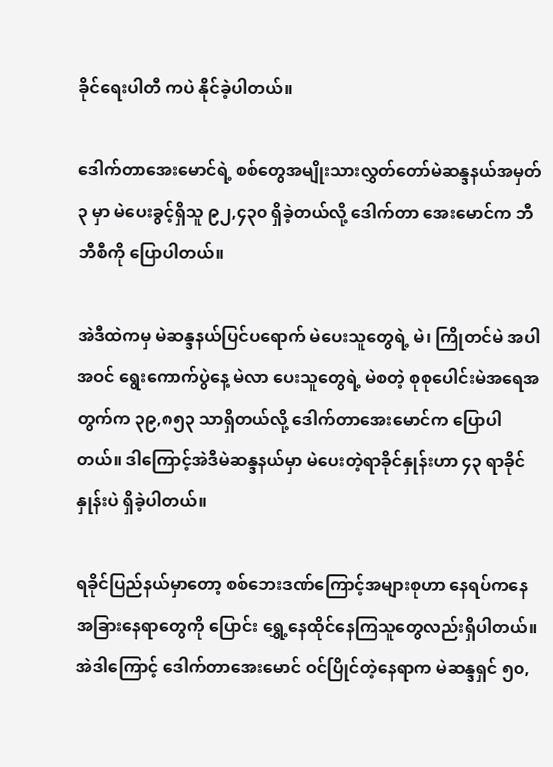ခိုင်ရေးပါတီ ကပဲ နိုင်ခဲ့ပါတယ်။

ဒေါက်တာအေးမောင်ရဲ့ စစ်တွေအမျိုးသားလွှတ်တော်မဲဆန္ဒနယ်အမှတ် ၃ မှာ မဲပေးခွင့်ရှိသူ ၉၂,၄၃၀ ရှိခဲ့တယ်လို့ ဒေါက်တာ အေးမောင်က ဘီဘီစီကို ပြောပါတယ်။

အဲဒီထဲကမှ မဲဆန္ဒနယ်ပြင်ပရောက် မဲပေးသူတွေရဲ့ မဲ၊ ကြိုတင်မဲ အပါအဝင် ရွေးကောက်ပွဲနေ့ မဲလာ ပေးသူတွေရဲ့ မဲစတဲ့ စုစုပေါင်းမဲအရေအတွက်က ၃၉,၈၅၃ သာရှိတယ်လို့ ဒေါက်တာအေးမောင်က ပြောပါတယ်။ ဒါကြောင့်အဲဒီမဲဆန္ဒနယ်မှာ မဲပေးတဲ့ရာခိုင်နှုန်းဟာ ၄၃ ရာခိုင်နှုန်းပဲ ရှိခဲ့ပါတယ်။

ရခိုင်ပြည်နယ်မှာတော့ စစ်ဘေးဒဏ်ကြောင့်အများစုဟာ နေရပ်ကနေ အခြားနေရာတွေကို ပြောင်း ရွှေ့နေထိုင်နေကြသူတွေလည်းရှိပါတယ်။ အဲဒါကြောင့် ဒေါက်တာအေးမောင် ဝင်ပြိုင်တဲ့နေရာက မဲဆန္ဒရှင် ၅၀,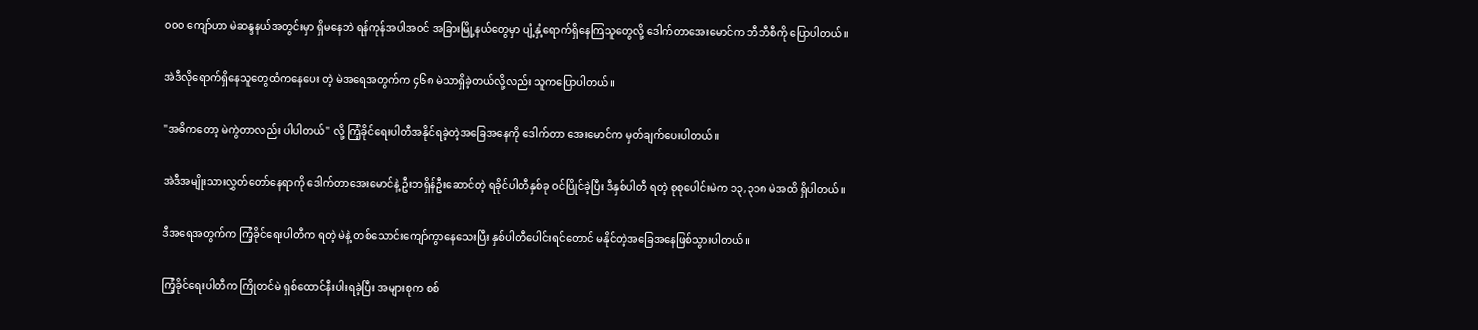၀၀၀ ကျော်ဟာ မဲဆန္ဒနယ်အတွင်းမှာ ရှိမနေဘဲ ရန်ကုန်အပါအဝင် အခြားမြို့နယ်တွေမှာ ပျံ့နှံ့ရောက်ရှိနေကြသူတွေလို့ ဒေါက်တာအေးမောင်က ဘီဘီစီကို ပြောပါတယ်။

အဲဒီလိုရောက်ရှိနေသူတွေထံကနေပေး တဲ့ မဲအရေအတွက်က ၄၆၈ မဲသာရှိခဲ့တယ်လို့လည်း သူကပြောပါတယ်။

"အဓိကတော့ မဲကွဲတာလည်း ပါပါတယ်" လို့ ကြံ့ခိုင်ရေးပါတီအနိုင်ရခဲ့တဲ့အခြေအနေကို ဒေါက်တာ အေးမောင်က မှတ်ချက်ပေးပါတယ်။

အဲဒီအမျိုးသားလွှတ်တော်နေရာကို ဒေါက်တာအေးမောင်နဲ့ ဦးဘရှိန်ဦးဆောင်တဲ့ ရခိုင်ပါတီနှစ်ခု ဝင်ပြိုင်ခဲ့ပြီး ဒီနှစ်ပါတီ ရတဲ့ စုစုပေါင်းမဲက ၁၃,၃၁၈ မဲအထိ ရှိပါတယ်။

ဒီအရေအတွက်က ကြံ့ခိုင်ရေးပါတီက ရတဲ့ မဲနဲ့ တစ်သောင်းကျော်ကွာနေသေးပြီး နှစ်ပါတီပေါင်းရင်တောင် မနိုင်တဲ့အခြေအနေဖြစ်သွားပါတယ်။

ကြံ့ခိုင်ရေးပါတီက ကြိုတင်မဲ ရှစ်ထောင်နီးပါးရခဲ့ပြီး အများစုက စစ်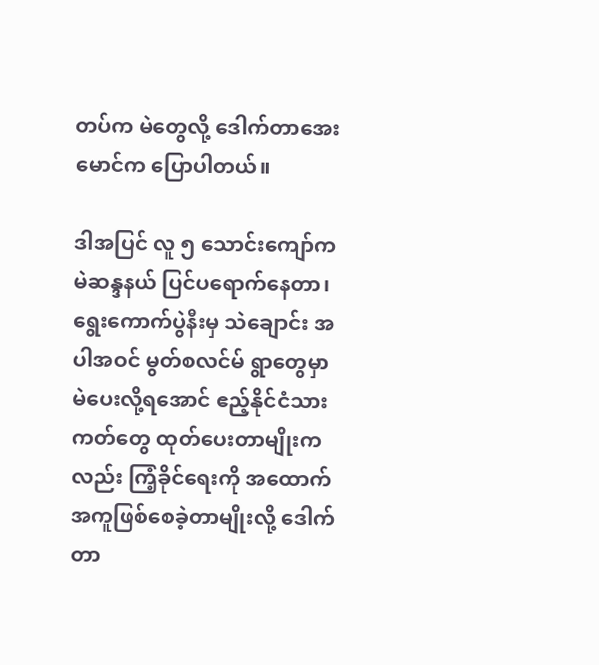တပ်က မဲတွေလို့ ဒေါက်တာအေးမောင်က ပြောပါတယ်။

ဒါအပြင် လူ ၅ သောင်းကျော်က မဲဆန္ဒနယ် ပြင်ပရောက်နေတာ၊ ရွေးကောက်ပွဲနီးမှ သဲချောင်း အပါအဝင် မွတ်စလင်မ် ရွာတွေမှာ မဲပေးလို့ရအောင် ဧည့်နိုင်ငံသားကတ်တွေ ထုတ်ပေးတာမျိုးကလည်း ကြံ့ခိုင်ရေးကို အထောက်အကူဖြစ်စေခဲ့တာမျိုးလို့ ဒေါက်တာ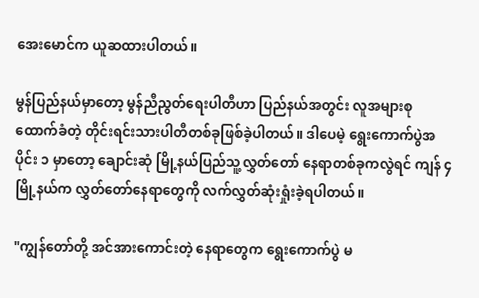အေးမောင်က ယူဆထားပါတယ်။

မွန်ပြည်နယ်မှာတော့ မွန်ညီညွတ်ရေးပါတီဟာ ပြည်နယ်အတွင်း လူအများစု ထောက်ခံတဲ့ တိုင်းရင်းသားပါတီတစ်ခုဖြစ်ခဲ့ပါတယ်။ ဒါပေမဲ့ ရွေးကောက်ပွဲအပိုင်း ၁ မှာတော့ ချောင်းဆုံ မြို့နယ်ပြည်သူ့လွှတ်တော် နေရာတစ်ခုကလွဲရင် ကျန် ၄ မြို့နယ်က လွှတ်တော်နေရာတွေကို လက်လွှတ်ဆုံးရှုံးခဲ့ရပါတယ်။

"ကျွန်တော်တို့ အင်အားကောင်းတဲ့ နေရာတွေက ရွေးကောက်ပွဲ မ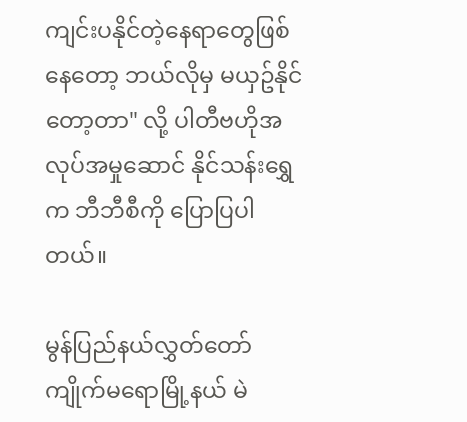ကျင်းပနိုင်တဲ့နေရာတွေဖြစ်နေတော့ ဘယ်လိုမှ မယှဥ်နိုင်တော့တာ" လို့ ပါတီဗဟိုအလုပ်အမှုဆောင် နိုင်သန်းရွှေက ဘီဘီစီကို ပြောပြပါတယ်။

မွန်ပြည်နယ်လွှတ်တော် ကျိုက်မရောမြို့နယ် မဲ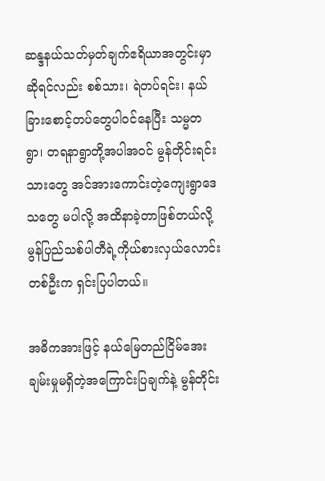ဆန္ဒနယ်သတ်မှတ်ချက်ဧရိယာအတွင်းမှာဆိုရင်လည်း စစ်သား၊ ရဲတပ်ရင်း၊ နယ်ခြားစောင့်တပ်တွေပါဝင်နေပြီး သမ္မတရွာ၊ တရနာရွာတို့အပါအဝင် မွန်တိုင်းရင်းသားတွေ အင်အားကောင်းတဲ့ကျေးရွာဒေသတွေ မပါလို့ အထိနာခဲ့တာဖြစ်တယ်လို့ မွန်ပြည်သစ်ပါတီရဲ့ကိုယ်စားလှယ်လောင်းတစ်ဦးက ရှင်းပြပါတယ်။

အဓိကအားဖြင့် နယ်မြေတည်ငြိမ်အေးချမ်းမှုမရှိတဲ့အကြောင်းပြချက်နဲ့ မွန်တိုင်း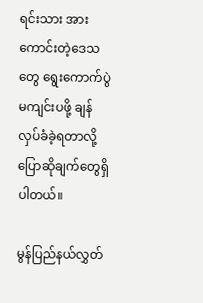ရင်းသား အားကောင်းတဲ့ဒေသတွေ ရွေးကောက်ပွဲမကျင်းပဖို့ ချန်လှပ်ခံခဲ့ရတာလို့ ပြောဆိုချက်တွေရှိပါတယ်။

မွန်ပြည်နယ်လွှတ်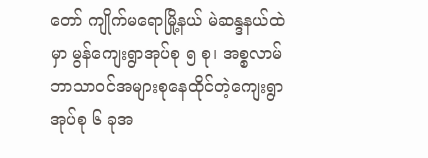တော် ကျိုက်မရောမြို့နယ် မဲဆန္ဒနယ်ထဲမှာ မွန်ကျေးရွာအုပ်စု ၅ စု၊ အစ္စလာမ် ဘာသာဝင်အများစုနေထိုင်တဲ့ကျေးရွာအုပ်စု ၆ ခုအ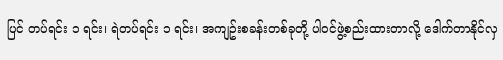ပြင် တပ်ရင်း ၁ ရင်း၊ ရဲတပ်ရင်း ၁ ရင်း၊ အကျဥ်းစခန်းတစ်ခုတို့ ပါဝင်ဖွဲ့စည်းထားတာလို့ ဒေါက်တာနိုင်လှ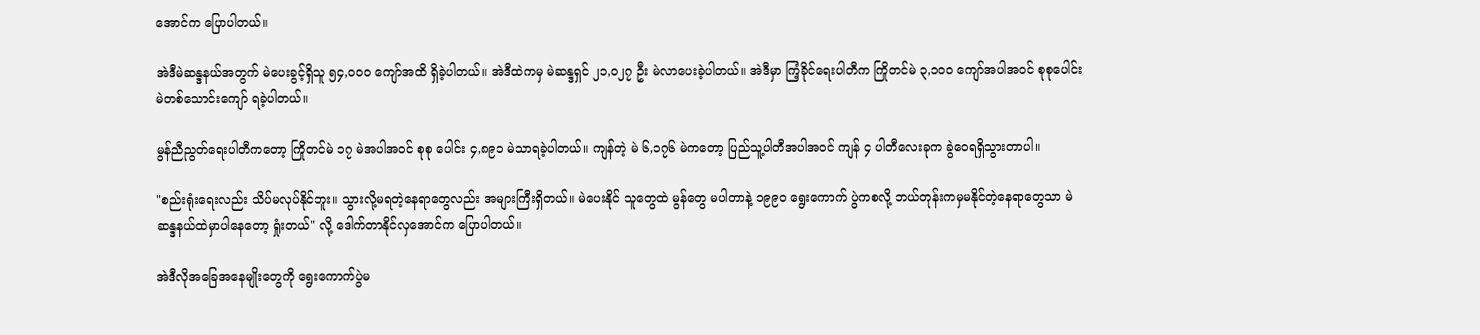အောင်က ပြောပါတယ်။

အဲဒီမဲဆန္ဒနယ်အတွက် မဲပေးခွင့်ရှိသူ ၅၄,၀၀၀ ကျော်အထိ ရှိခဲ့ပါတယ်။ အဲဒီထဲကမှ မဲဆန္ဒရှင် ၂၁,၀၂၇ ဦး မဲလာပေးခဲ့ပါတယ်။ အဲဒီမှာ ကြံ့ခိုင်ရေးပါတီက ကြိုတင်မဲ ၃,၁၀၀ ကျော်အပါအဝင် စုစုပေါင်း မဲတစ်သောင်းကျော် ရခဲ့ပါတယ်။

မွန်ညီညွတ်ရေးပါတီကတော့ ကြိုတင်မဲ ၁၇ မဲအပါအဝင် စုစု ပေါင်း ၄,၈၉၁ မဲသာရခဲ့ပါတယ်။ ကျန်တဲ့ မဲ ၆,၁၇၆ မဲကတော့ ပြည်သူ့ပါတီအပါအဝင် ကျန် ၄ ပါတီလေးခုက ခွဲဝေရရှိသွားတာပါ။

"စည်းရုံးရေးလည်း သိပ်မလုပ်နိုင်ဘူး။ သွားလို့မရတဲ့နေရာတွေလည်း အများကြီးရှိတယ်။ မဲပေးနိုင် သူတွေထဲ မွန်တွေ မပါတာနဲ့ ၁၉၉၀ ရွေးကောက် ပွဲကစလို့ ဘယ်တုန်းကမှမနိုင်တဲ့နေရာတွေသာ မဲဆန္ဒနယ်ထဲမှာပါနေတော့ ရှုံးတယ်" လို့ ဒေါက်တာနိုင်လှအောင်က ပြောပါတယ်။

အဲဒီလိုအခြေအနေမျိုးတွေကို ရွေးကောက်ပွဲမ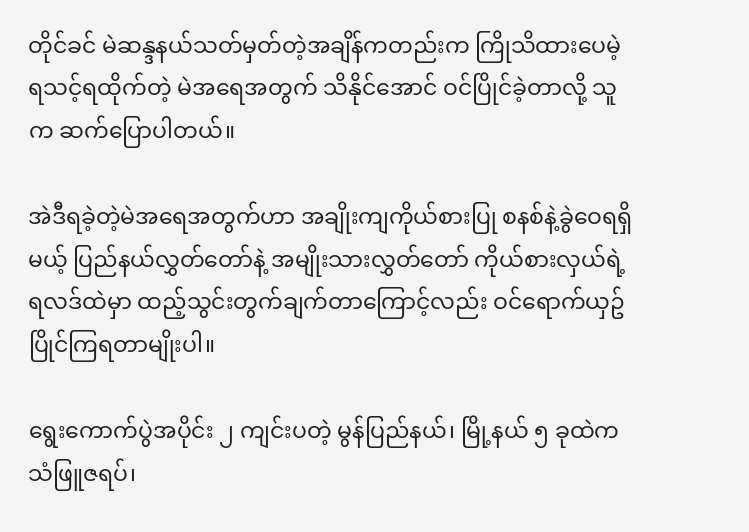တိုင်ခင် မဲဆန္ဒနယ်သတ်မှတ်တဲ့အချိန်ကတည်းက ကြိုသိထားပေမဲ့ ရသင့်ရထိုက်တဲ့ မဲအရေအတွက် သိနိုင်အောင် ဝင်ပြိုင်ခဲ့တာလို့ သူက ဆက်ပြောပါတယ်။

အဲဒီရခဲ့တဲ့မဲအရေအတွက်ဟာ အချိုးကျကိုယ်စားပြု စနစ်နဲ့ခွဲဝေရရှိမယ့် ပြည်နယ်လွှတ်တော်နဲ့ အမျိုးသားလွှတ်တော် ကိုယ်စားလှယ်ရဲ့ ရလဒ်ထဲမှာ ထည့်သွင်းတွက်ချက်တာကြောင့်လည်း ဝင်ရောက်ယှဥ်ပြိုင်ကြရတာမျိုးပါ။

ရွေးကောက်ပွဲအပိုင်း ၂ ကျင်းပတဲ့ မွန်ပြည်နယ်၊ မြို့နယ် ၅ ခုထဲက သံဖြူဇရပ်၊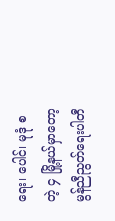ရေး၊ ပေါင်၊ မုဒုံ စတဲ့ ၄ မြို့နယ်မှာတော့ မွန်ညီညွတ်ရေးပါတီ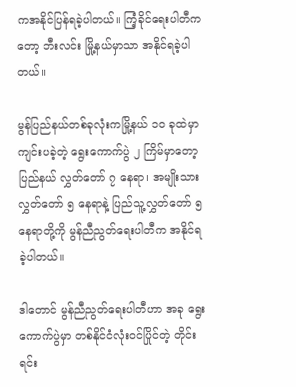ကအနိုင်ပြန်ရခဲ့ပါတယ်။ ကြံ့ခိုင်ရေးပါတီကတော့ ဘီးလင်း မြို့နယ်မှာသာ အနိုင်ရခဲ့ပါတယ်။

မွန်ပြည်နယ်တစ်ခုလုံးကမြို့နယ် ၁၀ ခုထဲမှာ ကျင်းပခဲ့တဲ့ ရွေးကောက်ပွဲ ၂ ကြိမ်မှာတော့ ပြည်နယ် လွှတ်တော် ၇ နေရာ၊ အမျိုးသားလွှတ်တော် ၅ နေရာနဲ့ ပြည်သူ့လွှတ်တော် ၅ နေရာတို့ကို မွန်ညီညွတ်ရေးပါတီက အနိုင်ရခဲ့ပါတယ်။

ဒါတောင် မွန်ညီညွတ်ရေးပါတီဟာ အခု ရွေးကောက်ပွဲမှာ တစ်နိုင်ငံလုံးဝင်ပြိုင်တဲ့ တိုင်းရင်း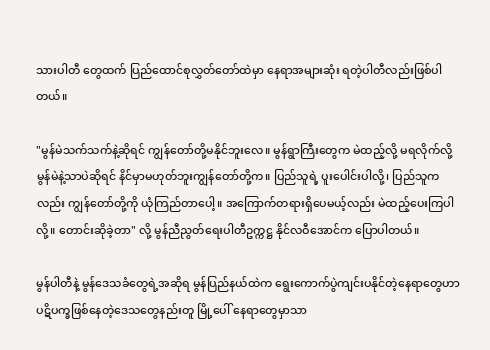သားပါတီ တွေထက် ပြည်ထောင်စုလွှတ်တော်ထဲမှာ နေရာအများဆုံး ရတဲ့ပါတီလည်းဖြစ်ပါတယ်။

"မွန်မဲသက်သက်နဲ့ဆိုရင် ကျွန်တော်တို့မနိုင်ဘူးလေ။ မွန်ရွာကြီးတွေက မဲထည့်လို့ မရလိုက်လို့ မွန်မဲနဲ့သာပဲဆိုရင် နိင်မှာမဟုတ်ဘူးကျွန်တော်တို့က။ ပြည်သူရဲ့ ပူးပေါင်းပါလို့၊ ပြည်သူကလည်း ကျွန်တော်တို့ကို ယုံကြည်တာပေါ့။ အကြောက်တရားရှိပေမယ့်လည်း မဲထည့်ပေးကြပါလို့။ တောင်းဆိုခဲ့တာ" လို့ မွန်ညီညွတ်‌ရေးပါတီဥက္ကဋ္ဌ နိုင်လဝီအောင်က ပြောပါတယ်။

မွန်ပါတီနဲ့ မွန်ဒေသခံတွေရဲ့အဆိုရ မွန်ပြည်နယ်ထဲက ရွေးကောက်ပွဲကျင်းပနိုင်တဲ့နေရာတွေဟာ ပဋိပက္ခဖြစ်နေတဲ့ဒေသတွေနည်းတူ မြို့ပေါ် နေရာတွေမှာသာ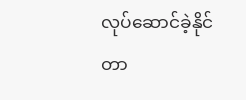လုပ်ဆောင်ခဲ့နိုင်တာ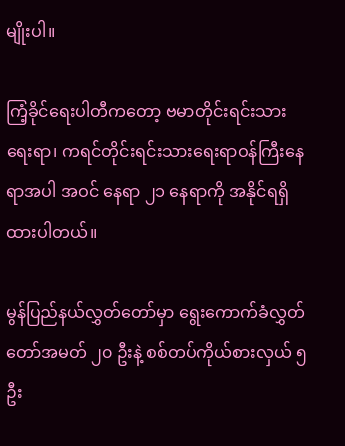မျိုးပါ။

ကြံ့ခိုင်ရေးပါတီကတော့ ဗမာတိုင်းရင်းသားရေးရာ၊ ကရင်တိုင်းရင်းသားရေးရာဝန်ကြီးနေရာအပါ အဝင် နေရာ ၂၁ နေရာကို အနိုင်ရရှိထားပါတယ်။

မွန်ပြည်နယ်လွှတ်တော်မှာ ရွေးကောက်ခံလွှတ်တော်အမတ် ၂၀ ဦးနဲ့ စစ်တပ်ကိုယ်စားလှယ် ၅ ဦး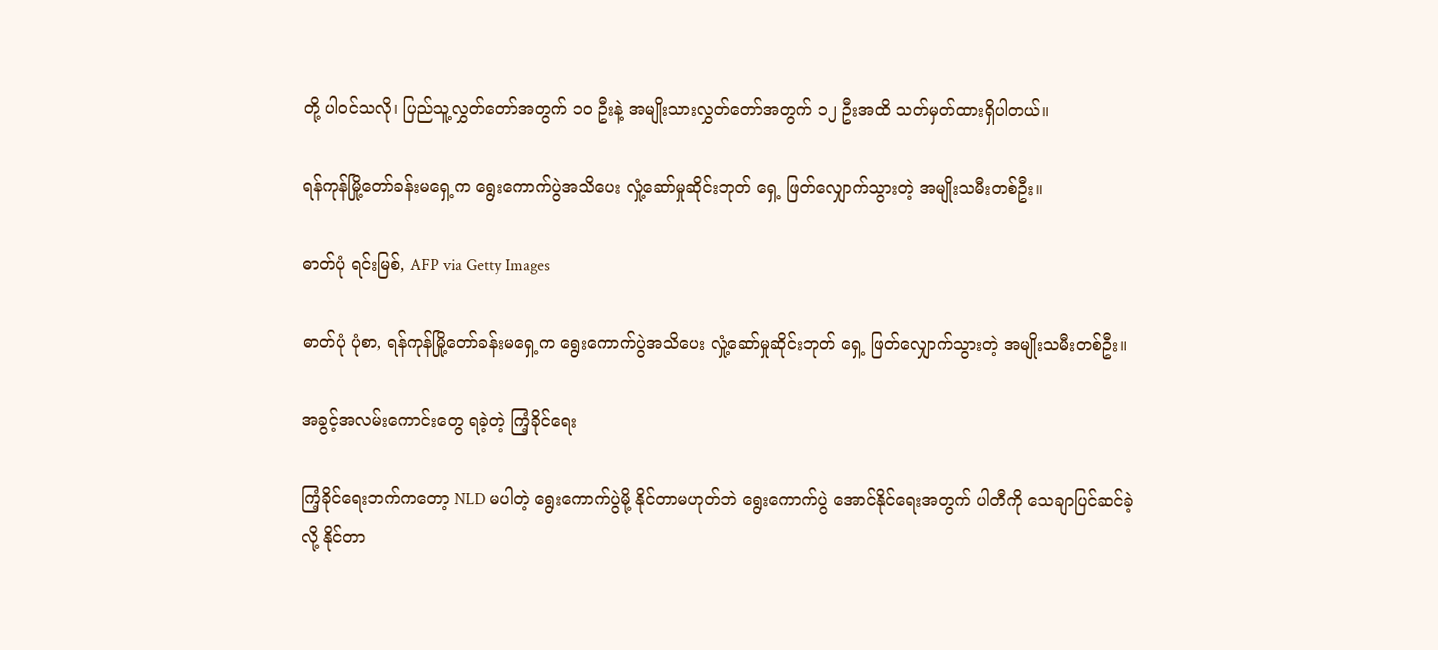တို့ ပါဝင်သလို၊ ပြည်သူ့လွှတ်တော်အတွက် ၁၀ ဦးနဲ့ အမျိုးသားလွှတ်တော်အတွက် ၁၂ ဦးအထိ သတ်မှတ်ထားရှိပါတယ်။

ရန်ကုန်မြို့တော်ခန်းမရှေ့က ရွေးကောက်ပွဲအသိပေး လှုံ့ဆော်မှုဆိုင်းဘုတ် ရှေ့ ဖြတ်လျှောက်သွားတဲ့ အမျိုးသမီးတစ်ဦး။

ဓာတ်ပုံ ရင်းမြစ်, AFP via Getty Images

ဓာတ်ပုံ ပုံစာ, ရန်ကုန်မြို့တော်ခန်းမရှေ့က ရွေးကောက်ပွဲအသိပေး လှုံ့ဆော်မှုဆိုင်းဘုတ် ရှေ့ ဖြတ်လျှောက်သွားတဲ့ အမျိုးသမီးတစ်ဦး။

အခွင့်အလမ်းကောင်းတွေ ရခဲ့တဲ့ ကြံ့ခိုင်ရေး

ကြံ့ခိုင်ရေးဘက်ကတော့ NLD မပါတဲ့ ရွေးကောက်ပွဲမို့ နိုင်တာမဟုတ်ဘဲ ရွေးကောက်ပွဲ အောင်နိုင်ရေးအတွက် ပါတီကို သေချာပြင်ဆင်ခဲ့လို့ နိုင်တာ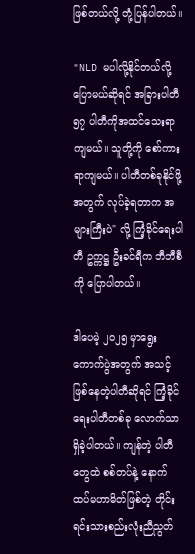ဖြစ်တယ်လို့ တုံ့ပြန်ပါတယ်။

"NLD မပါလို့နိုင်တယ်လို့ ပြောမယ်ဆိုရင် အခြားပါတီ ၅၇ ပါတီကိုအထင်သေးရာကျမယ်။ သူတို့ကို စော်ကားရာကျမယ်။ ပါတီတစ်ခုနိုင်ဖို့အတွက် လုပ်ခဲ့ရတာက အများကြီးပဲ" လို့ ကြံ့ခိုင်ရေးပါတီ ဥက္ကဋ္ဌ ဦးခင်ရီက ဘီဘီစီကို ပြောပါတယ်။

ဒါပေမဲ့ ၂၀၂၅ မှာရွေးကောက်ပွဲအတွက် အသင့်ဖြစ်နေတဲ့ပါတီဆိုရင် ကြံ့ခိုင်ရေးပါတီတစ်ခု လောက်သာရှိခဲ့ပါတယ်။ ကျန်တဲ့ ပါတီတွေထဲ စစ်တပ်နဲ့ နောက်ထပ်မဟာမိတ်ဖြစ်တဲ့ တိုင်းရင်းသားစည်းလုံးညီညွတ်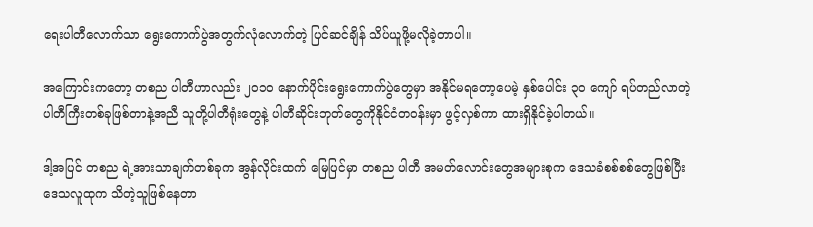ရေးပါတီလောက်သာ ရွေးကောက်ပွဲအတွက်လုံလောက်တဲ့ ပြင်ဆင်ချိန် သိပ်ယူဖို့မလိုခဲ့တာပါ။

အကြောင်းကတော့ တစည ပါတီဟာလည်း ၂၀၁၀ နောက်ပိုင်းရွေးကောက်ပွဲတွေမှာ အနိုင်မရတော့ပေမဲ့ နှစ်ပေါင်း ၃၀ ကျော် ရပ်တည်လာတဲ့ ပါတီကြီးတစ်ခုဖြစ်တာနဲ့အညီ သူတို့ပါတီရုံးတွေနဲ့ ပါတီဆိုင်းဘုတ်တွေကိုနိုင်ငံတဝန်းမှာ ဖွင့်လှစ်ကာ ထားရှိနိုင်ခဲ့ပါတယ်။

ဒါ့အပြင် တစည ရဲ့အားသာချက်တစ်ခုက အွန်လိုင်းထက် မြေပြင်မှာ တစည ပါတီ အမတ်လောင်းတွေအများစုက ဒေသခံစစ်စစ်တွေဖြစ်ပြီး ဒေသလူထုက သိတဲ့သူဖြစ်နေတာ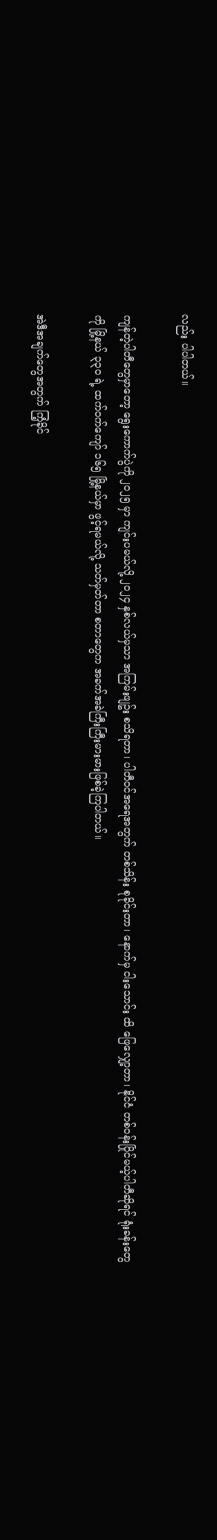လည်း ပါပါတယ်။

ကျန်တဲ့ပါတီတွေမှာတော့ ရွေးကောက်ပွဲကို ၂၀၂၅ မှာ ကျင်းပမယ်လို့ ၂၀၂၄ နှစ်လယ်မှသာ အကြမ်းဖျဥ်း စသိရတာ၊ ပါတီဝင်အရေအတွက် တစ်သိန်း စုခိုင်းတာ၊ နောက်မှ ငါးသောင်း ထိ ဖြေလျှော့တာ၊ နိုင်ငံ တစ်ဝန်းပြိုင်မယ့်ပါတီဆိုရင် ရုံးခန်းတွေကို မြို့နယ် ၃၃၀ ရဲ့ ထက်ဝက်ကျော် ၁၆၅ မြို့နယ်မှာ ဖွင့်ရမယ်လို့ သတ်မှတ်တာ စတာတွေက အခက်အခဲကြီးကြီးမားမားဖြစ်ခဲ့ကြပါတယ်။

အဲဒီအချက်တွေအတွက် ကြံ့ခိုင်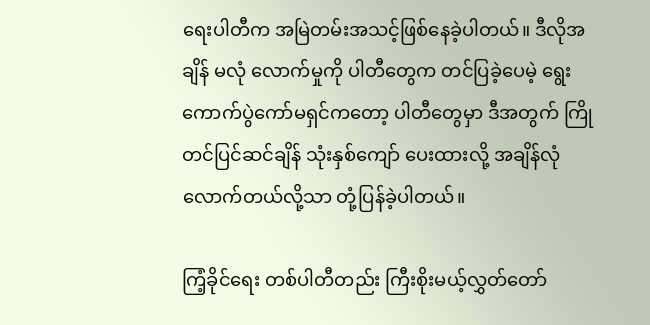ရေးပါတီက အမြဲတမ်းအသင့်ဖြစ်နေခဲ့ပါတယ်။ ဒီလိုအချိန် မလုံ လောက်မှုကို ပါတီတွေက တင်ပြခဲ့ပေမဲ့ ရွေးကောက်ပွဲကော်မရှင်ကတော့ ပါတီတွေမှာ ဒီအတွက် ကြိုတင်ပြင်ဆင်ချိန် သုံးနှစ်ကျော် ပေးထားလို့ အချိန်လုံလောက်တယ်လို့သာ တုံ့ပြန်ခဲ့ပါတယ်။

ကြံ့ခိုင်ရေး တစ်ပါတီတည်း ကြီးစိုးမယ့်လွှတ်တော်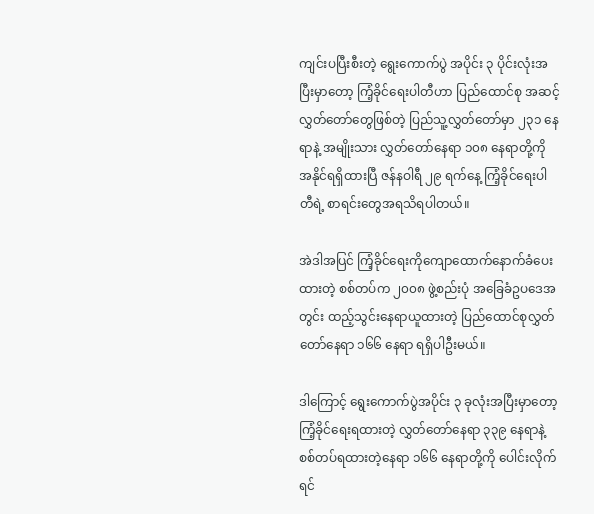ကျင်းပပြီးစီးတဲ့ ရွေးကောက်ပွဲ အပိုင်း ၃ ပိုင်းလုံးအပြီးမှာတော့ ကြံ့ခိုင်ရေးပါတီဟာ ပြည်ထောင်စု အဆင့်လွှတ်တော်တွေဖြစ်တဲ့ ပြည်သူ့လွှတ်တော်မှာ ၂၃၁ နေရာနဲ့ အမျိုးသား လွှတ်တော်နေရာ ၁၀၈ နေရာတို့ကို အနိုင်ရရှိထားပြီ ဇန်နဝါရီ ၂၉ ရက်နေ့ ကြံ့ခိုင်ရေးပါတီရဲ့ စာရင်းတွေအရသိရပါတယ်။

အဲဒါအပြင် ကြံ့ခိုင်ရေးကိုကျောထောက်နောက်ခံပေးထားတဲ့ စစ်တပ်က ၂၀၀၈ ဖွဲ့စည်းပုံ အခြေခံဥပဒေအတွင်း ထည့်သွင်းနေရာယူထားတဲ့ ပြည်ထောင်စုလွှတ်တော်နေရာ ၁၆၆ နေရာ ရရှိပါဦးမယ်။

ဒါကြောင့် ရွေးကောက်ပွဲအပိုင်း ၃ ခုလုံးအပြီးမှာတော့ ကြံ့ခိုင်ရေးရထားတဲ့ လွှတ်တော်နေရာ ၃၃၉ နေရာနဲ့ စစ်တပ်ရထားတဲ့နေရာ ၁၆၆ နေရာတို့ကို ပေါင်းလိုက်ရင်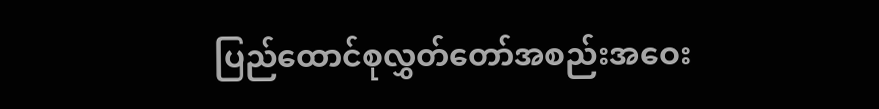ပြည်ထောင်စုလွှတ်တော်အစည်းအဝေး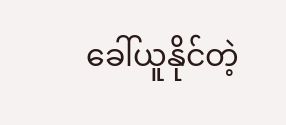ခေါ်ယူနိုင်တဲ့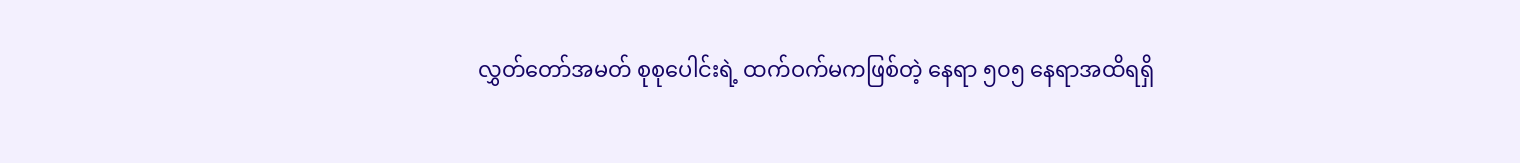လွှတ်တော်အမတ် စုစုပေါင်းရဲ့ ထက်ဝက်မကဖြစ်တဲ့ နေရာ ၅၀၅ နေရာအထိရရှိ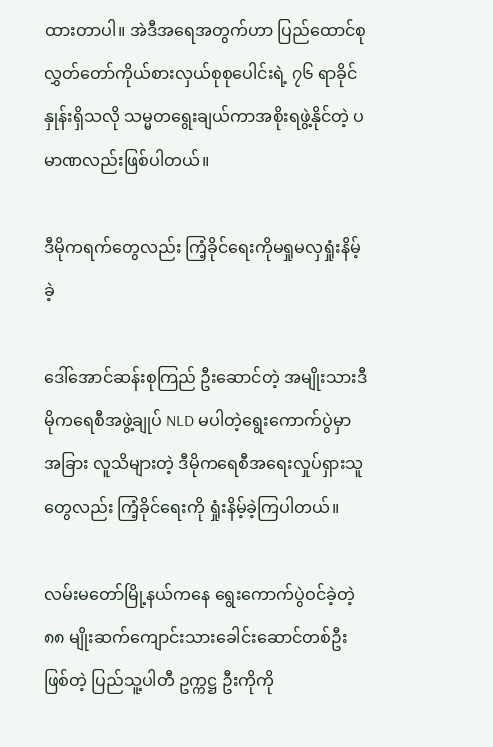ထားတာပါ။ အဲဒီအရေအတွက်ဟာ ပြည်ထောင်စုလွှတ်တော်ကိုယ်စားလှယ်စုစုပေါင်းရဲ့ ၇၆ ရာခိုင်နှုန်းရှိသလို သမ္မတရွေးချယ်ကာအစိုးရဖွဲ့နိုင်တဲ့ ပမာဏလည်းဖြစ်ပါတယ်။

ဒီမိုကရက်တွေလည်း ကြံ့ခိုင်ရေးကိုမရှုမလှရှုံးနိမ့်ခဲ့

ဒေါ်အောင်ဆန်းစုကြည် ဦးဆောင်တဲ့ အမျိုးသားဒီမိုကရေစီအဖွဲ့ချုပ် NLD မပါတဲ့ရွေးကောက်ပွဲမှာ အခြား လူသိများတဲ့ ဒီမိုကရေစီအရေးလှုပ်ရှားသူတွေလည်း ကြံ့ခိုင်ရေးကို ရှုံးနိမ့်ခဲ့ကြပါတယ်။

လမ်းမတော်မြို့နယ်ကနေ ရွေးကောက်ပွဲဝင်ခဲ့တဲ့ ၈၈ မျိုးဆက်ကျောင်းသားခေါင်းဆောင်တစ်ဦးဖြစ်တဲ့ ပြည်သူ့ပါတီ ဥက္ကဋ္ဌ ဦးကိုကို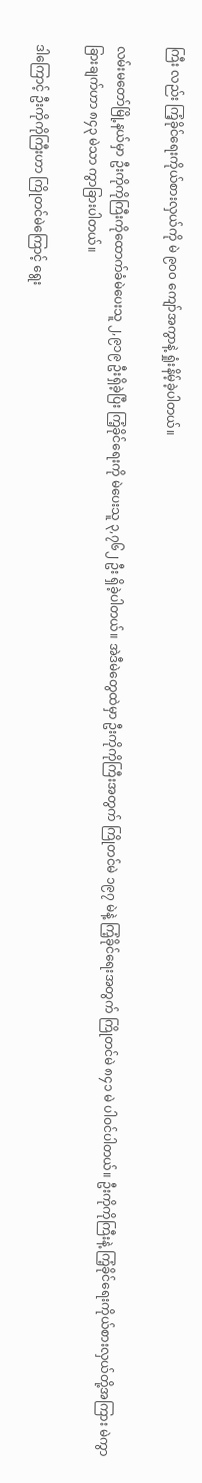ကြီး လည်း ကြံ့ခိုင်ရေးကိုယ်စားလှယ်ကို မဲ ၉၀၀ ကျော်အကွာနဲ့ ရှုံးနိမ့်ခဲ့ပါတယ်။

လမ်းမတော်မြို့နယ်မှာ ဦးကိုကိုကြီးကိုထောက်ခံမဲပေးသူ ၂,၉၁၉ ဦးရှိခဲ့ပြီး ကြံ့ခိုင်ရေးကို မဲပေးသူ ၃,၇၆၂ ဦး ရှိခဲ့ပါတယ်။ အဲဒီမဲတွေထဲမှာ ဦးကိုကိုကြီးအတွက် ကြိုတင်မဲ ၁၉၇ မဲနဲ့ ကြံ့ခိုင်ရေးအတွက် ကြိုတင်မဲ ၈၄၁ မဲ ပါဝင်ပါတယ်။ ဦးကိုကိုကြီးနဲ့ ကြံ့ခိုင်ရေးကိုယ်စားလှယ်တို့အကြား မဲကွာခြားချက်ဟာ ၈၄၃ မဲသာ ကွာခြားပါတယ်။

ဒါကြောင့် ဦးကိုကိုကြီးဟာ ကြိုတင်မဲကြောင့် ရွေး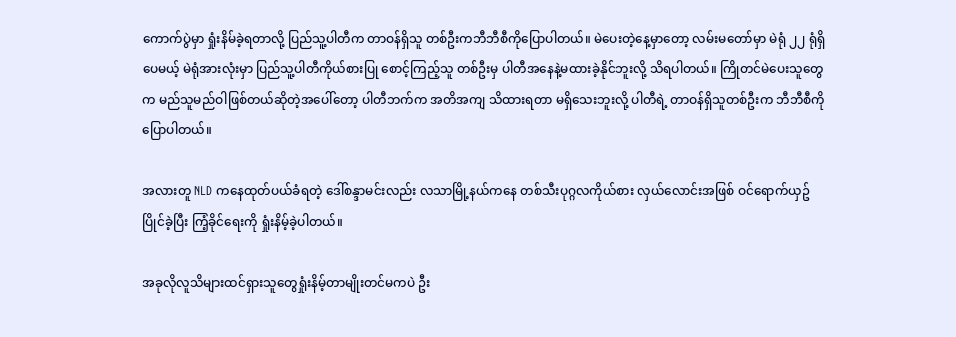ကောက်ပွဲမှာ ရှုံးနိမ်ခဲ့ရတာလို့ ပြည်သူ့ပါတီက တာဝန်ရှိသူ တစ်ဦးကဘီဘီစီကိုပြောပါတယ်။ မဲပေးတဲ့နေ့မှာတော့ လမ်းမတော်မှာ မဲရုံ ၂၂ ရုံရှိပေမယ့် မဲရုံအားလုံးမှာ ပြည်သူ့ပါတီကိုယ်စားပြု စောင့်ကြည့်သူ တစ်ဦးမှ ပါတီအနေနဲ့မထားခဲ့နိုင်ဘူးလို့ သိရပါတယ်။ ကြိုတင်မဲပေးသူတွေက မည်သူမည်ဝါဖြစ်တယ်ဆိုတဲ့အပေါ်တော့ ပါတီဘက်က အတိအကျ သိထားရတာ မရှိသေးဘူးလို့ ပါတီရဲ့ တာဝန်ရှိသူတစ်ဦးက ဘီဘီစီကိုပြောပါတယ်။

အလားတူ NLD ကနေထုတ်ပယ်ခံရတဲ့ ဒေါ်စန္ဒာမင်းလည်း လသာမြို့နယ်ကနေ တစ်သီးပုဂ္ဂလကိုယ်စား လှယ်လောင်းအဖြစ် ဝင်ရောက်ယှဥ်ပြိုင်ခဲ့ပြီး ကြံ့ခိုင်ရေးကို ရှုံးနိမ့်ခဲ့ပါတယ်။

အခုလိုလူသိများထင်ရှားသူတွေရှုံးနိမ့်တာမျိုးတင်မကပဲ ဦး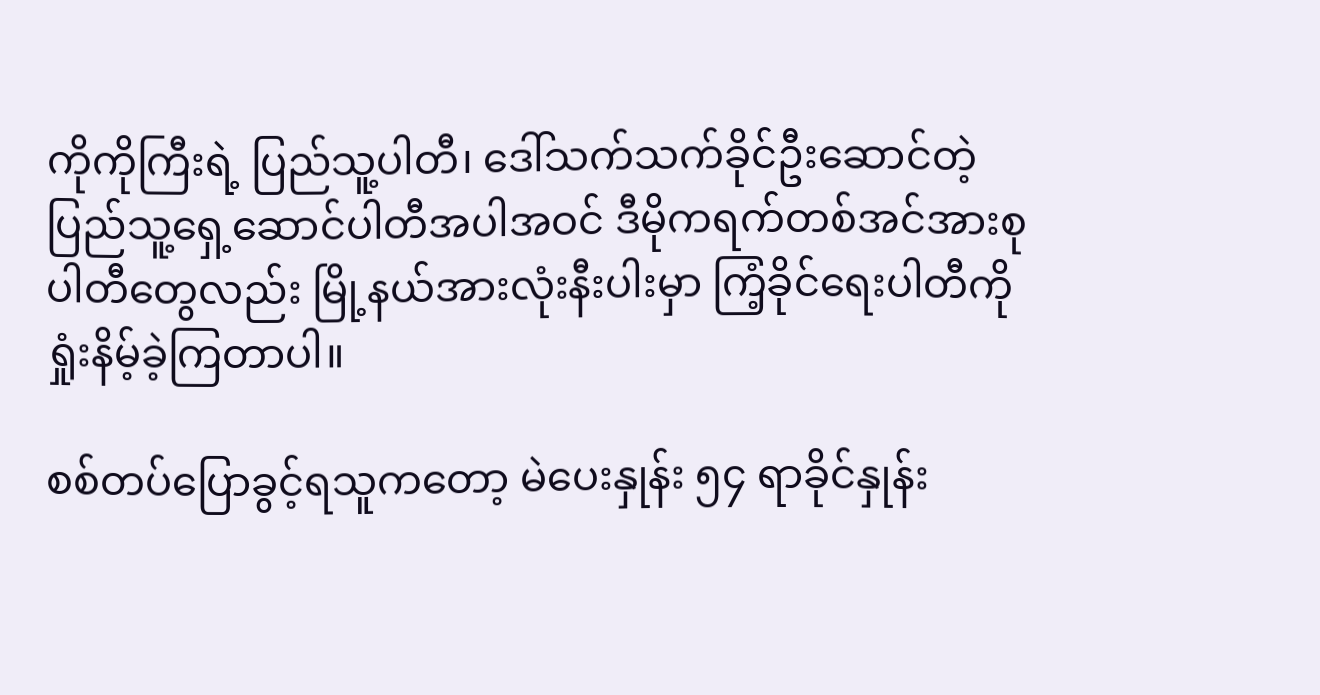ကိုကိုကြီးရဲ့ ပြည်သူ့ပါတီ၊ ဒေါ်သက်သက်ခိုင်ဦးဆောင်တဲ့ ပြည်သူ့ရှေ့ဆောင်ပါတီအပါအဝင် ဒီမိုကရက်တစ်အင်အားစုပါတီတွေလည်း မြို့နယ်အားလုံးနီးပါးမှာ ကြံ့ခိုင်ရေးပါတီကို ရှုံးနိမ့်ခဲ့ကြတာပါ။

စစ်တပ်ပြောခွင့်ရသူကတော့ မဲပေးနှုန်း ၅၄ ရာခိုင်နှုန်း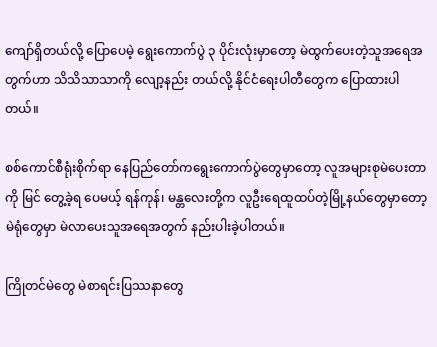ကျော်ရှိတယ်လို့ ပြောပေမဲ့ ရွေးကောက်ပွဲ ၃ ပိုင်းလုံးမှာတော့ မဲထွက်ပေးတဲ့သူအရေအတွက်ဟာ သိသိသာသာကို လျော့နည်း တယ်လို့ နိုင်ငံရေးပါတီတွေက ပြောထားပါတယ်။

စစ်ကောင်စီရုံးစိုက်ရာ နေပြည်တော်ကရွေးကောက်ပွဲတွေမှာတော့ လူအများစုမဲပေးတာကို မြင် တွေ့ခဲ့ရ ပေမယ့် ရန်ကုန်၊ မန္တလေးတို့က လူဦးရေထူထပ်တဲ့မြို့နယ်တွေမှာတော့ မဲရုံတွေမှာ မဲလာပေးသူအရေအတွက် နည်းပါးခဲ့ပါတယ်။

ကြိုတင်မဲတွေ မဲစာရင်းပြဿနာတွေ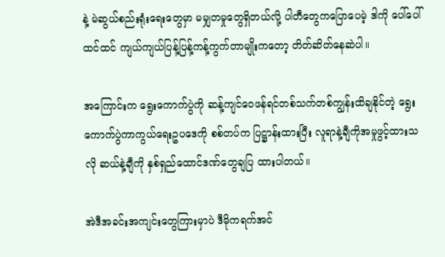နဲ့ မဲဆွယ်စည်းရုံးရေးတွေမှာ မမျှတမှုတွေရှိတယ်လို့ ပါတီတွေကပြောပေမဲ့ ဒါကို ပေါ်ပေါ်ထင်ထင် ကျယ်ကျယ်ပြန့်ပြန့်ကန့်ကွက်တာမျိုးကတော့ တိတ်ဆိတ်နေဆဲပါ။

အကြောင်းက ရွေးကောက်ပွဲကို ဆန့်ကျင်ဝေဖန်ရင်တစ်သက်တစ်ကျွန်းထိချနိုင်တဲ့ ရွေးကောက်ပွဲကာကွယ်ရေးဥပဒေကို စစ်တပ်က ပြဋ္ဌာန်းထားပြီး လူရာနဲ့ချီကိုအမှုဖွင့်ထားသလို ဆယ်နဲ့ချီကို နှစ်ရှည်ထောင်ဒဏ်တွေချပြ ထားပါတယ်။

အဲဒီအခင်းအကျင်းတွေကြားမှာပဲ ဒီမိုကရက်အင်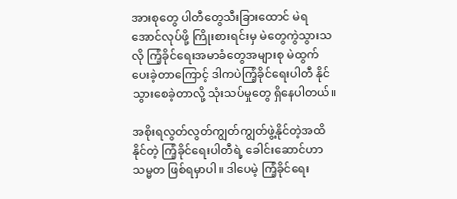အားစုတွေ ပါတီတွေသီးခြားထောင် မဲရအောင်လုပ်ဖို့ ကြိုးစားရင်းမှ မဲတွေကွဲသွားသလို ကြံ့ခိုင်ရေးအမာခံတွေအများစု မဲထွက်ပေးခဲ့တာကြောင့် ဒါကပဲကြံ့ခိုင်ရေးပါတီ နိုင်သွားစေခဲ့တာလို့ သုံးသပ်မှုတွေ ရှိနေပါတယ်။

အစိုးရလွတ်လွတ်ကျွတ်ကျွတ်ဖွဲ့နိုင်တဲ့အထိနိုင်တဲ့ ကြံ့ခိုင်ရေးပါတီရဲ့ ခေါင်းဆောင်ဟာ သမ္မတ ဖြစ်ရမှာပါ။ ဒါပေမဲ့ ကြံ့ခိုင်ရေး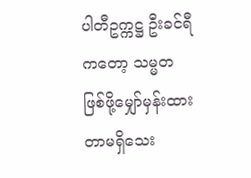ပါတီဥက္ကဋ္ဌ ဦးခင်ရီကတော့ သမ္မတ ဖြစ်ဖို့မျှော်မှန်းထားတာမရှိသေး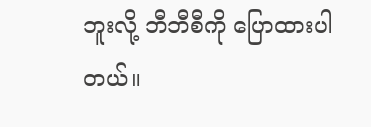ဘူးလို့ ဘီဘီစီကို ပြောထားပါတယ်။